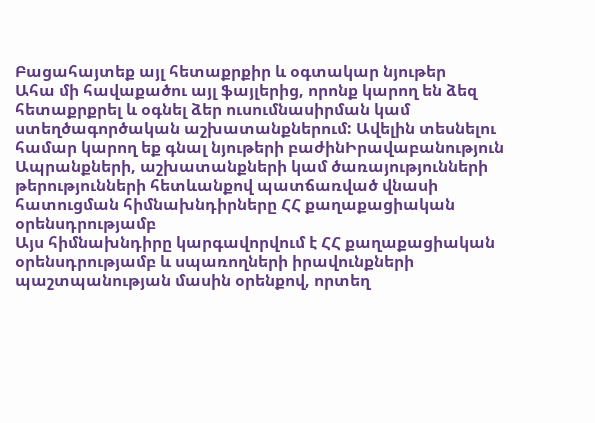Բացահայտեք այլ հետաքրքիր և օգտակար նյութեր
Ահա մի հավաքածու այլ ֆայլերից, որոնք կարող են ձեզ հետաքրքրել և օգնել ձեր ուսումնասիրման կամ ստեղծագործական աշխատանքներում: Ավելին տեսնելու համար կարող եք գնալ նյութերի բաժինԻրավաբանություն
Ապրանքների, աշխատանքների կամ ծառայությունների թերությունների հետևանքով պատճառված վնասի հատուցման հիմնախնդիրները ՀՀ քաղաքացիական օրենսդրությամբ
Այս հիմնախնդիրը կարգավորվում է ՀՀ քաղաքացիական օրենսդրությամբ և սպառողների իրավունքների պաշտպանության մասին օրենքով, որտեղ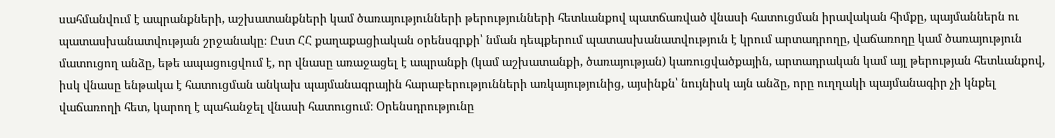սահմանվում է ապրանքների, աշխատանքների կամ ծառայությունների թերությունների հետևանքով պատճառված վնասի հատուցման իրավական հիմքը, պայմաններն ու պատասխանատվության շրջանակը։ Ըստ ՀՀ քաղաքացիական օրենսգրքի՝ նման դեպքերում պատասխանատվություն է կրում արտադրողը, վաճառողը կամ ծառայություն մատուցող անձը, եթե ապացուցվում է, որ վնասը առաջացել է ապրանքի (կամ աշխատանքի, ծառայության) կառուցվածքային, արտադրական կամ այլ թերության հետևանքով, իսկ վնասը ենթակա է հատուցման անկախ պայմանագրային հարաբերությունների առկայությունից, այսինքն՝ նույնիսկ այն անձը, որը ուղղակի պայմանագիր չի կնքել վաճառողի հետ, կարող է պահանջել վնասի հատուցում։ Օրենսդրությունը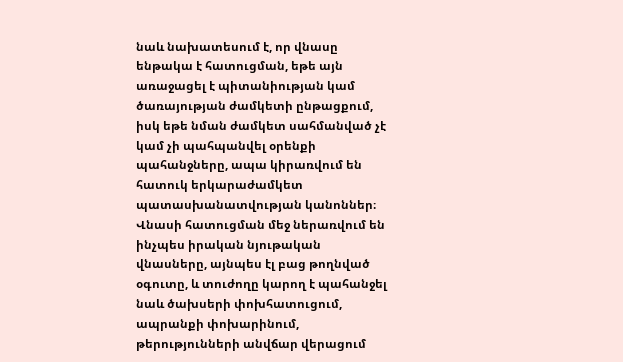նաև նախատեսում է, որ վնասը ենթակա է հատուցման, եթե այն առաջացել է պիտանիության կամ ծառայության ժամկետի ընթացքում, իսկ եթե նման ժամկետ սահմանված չէ կամ չի պահպանվել օրենքի պահանջները, ապա կիրառվում են հատուկ երկարաժամկետ պատասխանատվության կանոններ։ Վնասի հատուցման մեջ ներառվում են ինչպես իրական նյութական վնասները, այնպես էլ բաց թողնված օգուտը, և տուժողը կարող է պահանջել նաև ծախսերի փոխհատուցում, ապրանքի փոխարինում, թերությունների անվճար վերացում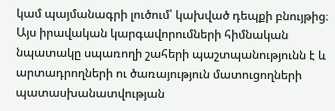կամ պայմանագրի լուծում՝ կախված դեպքի բնույթից։ Այս իրավական կարգավորումների հիմնական նպատակը սպառողի շահերի պաշտպանությունն է և արտադրողների ու ծառայություն մատուցողների պատասխանատվության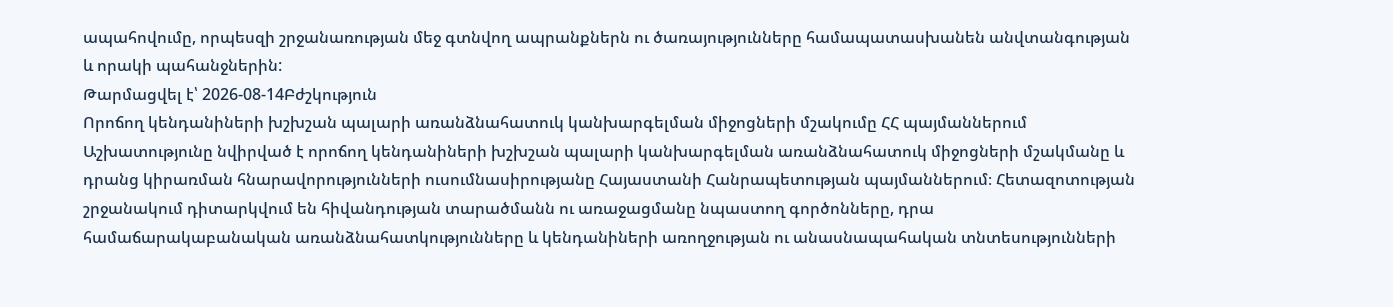ապահովումը, որպեսզի շրջանառության մեջ գտնվող ապրանքներն ու ծառայությունները համապատասխանեն անվտանգության և որակի պահանջներին:
Թարմացվել է՝ 2026-08-14Բժշկություն
Որոճող կենդանիների խշխշան պալարի առանձնահատուկ կանխարգելման միջոցների մշակումը ՀՀ պայմաններում
Աշխատությունը նվիրված է որոճող կենդանիների խշխշան պալարի կանխարգելման առանձնահատուկ միջոցների մշակմանը և դրանց կիրառման հնարավորությունների ուսումնասիրությանը Հայաստանի Հանրապետության պայմաններում։ Հետազոտության շրջանակում դիտարկվում են հիվանդության տարածմանն ու առաջացմանը նպաստող գործոնները, դրա համաճարակաբանական առանձնահատկությունները և կենդանիների առողջության ու անասնապահական տնտեսությունների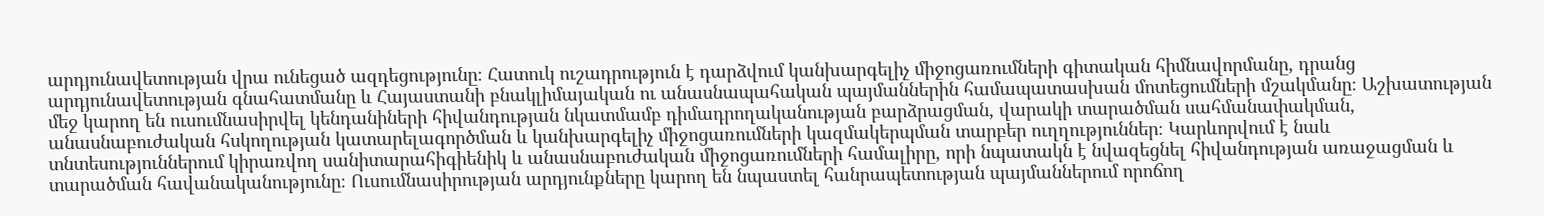արդյունավետության վրա ունեցած ազդեցությունը։ Հատուկ ուշադրություն է դարձվում կանխարգելիչ միջոցառումների գիտական հիմնավորմանը, դրանց արդյունավետության գնահատմանը և Հայաստանի բնակլիմայական ու անասնապահական պայմաններին համապատասխան մոտեցումների մշակմանը։ Աշխատության մեջ կարող են ուսումնասիրվել կենդանիների հիվանդության նկատմամբ դիմադրողականության բարձրացման, վարակի տարածման սահմանափակման, անասնաբուժական հսկողության կատարելագործման և կանխարգելիչ միջոցառումների կազմակերպման տարբեր ուղղություններ։ Կարևորվում է նաև տնտեսություններում կիրառվող սանիտարահիգիենիկ և անասնաբուժական միջոցառումների համալիրը, որի նպատակն է նվազեցնել հիվանդության առաջացման և տարածման հավանականությունը։ Ուսումնասիրության արդյունքները կարող են նպաստել հանրապետության պայմաններում որոճող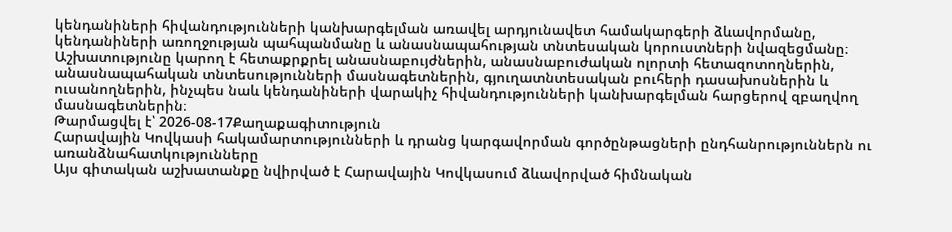կենդանիների հիվանդությունների կանխարգելման առավել արդյունավետ համակարգերի ձևավորմանը, կենդանիների առողջության պահպանմանը և անասնապահության տնտեսական կորուստների նվազեցմանը։ Աշխատությունը կարող է հետաքրքրել անասնաբույժներին, անասնաբուժական ոլորտի հետազոտողներին, անասնապահական տնտեսությունների մասնագետներին, գյուղատնտեսական բուհերի դասախոսներին և ուսանողներին, ինչպես նաև կենդանիների վարակիչ հիվանդությունների կանխարգելման հարցերով զբաղվող մասնագետներին։
Թարմացվել է՝ 2026-08-17Քաղաքագիտություն
Հարավային Կովկասի հակամարտությունների և դրանց կարգավորման գործընթացների ընդհանրություններն ու առանձնահատկությունները
Այս գիտական աշխատանքը նվիրված է Հարավային Կովկասում ձևավորված հիմնական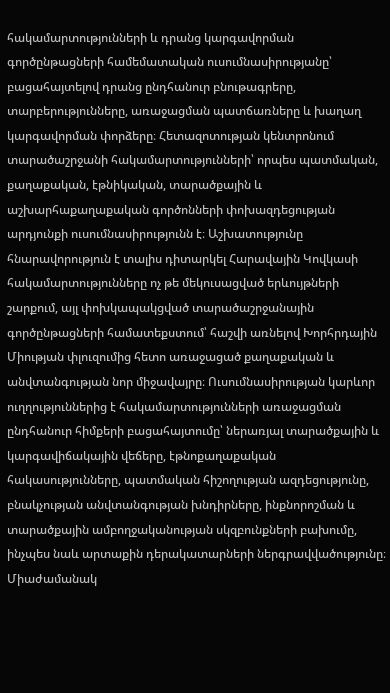հակամարտությունների և դրանց կարգավորման գործընթացների համեմատական ուսումնասիրությանը՝ բացահայտելով դրանց ընդհանուր բնութագրերը, տարբերությունները, առաջացման պատճառները և խաղաղ կարգավորման փորձերը։ Հետազոտության կենտրոնում տարածաշրջանի հակամարտությունների՝ որպես պատմական, քաղաքական, էթնիկական, տարածքային և աշխարհաքաղաքական գործոնների փոխազդեցության արդյունքի ուսումնասիրությունն է։ Աշխատությունը հնարավորություն է տալիս դիտարկել Հարավային Կովկասի հակամարտությունները ոչ թե մեկուսացված երևույթների շարքում, այլ փոխկապակցված տարածաշրջանային գործընթացների համատեքստում՝ հաշվի առնելով Խորհրդային Միության փլուզումից հետո առաջացած քաղաքական և անվտանգության նոր միջավայրը։ Ուսումնասիրության կարևոր ուղղություններից է հակամարտությունների առաջացման ընդհանուր հիմքերի բացահայտումը՝ ներառյալ տարածքային և կարգավիճակային վեճերը, էթնոքաղաքական հակասությունները, պատմական հիշողության ազդեցությունը, բնակչության անվտանգության խնդիրները, ինքնորոշման և տարածքային ամբողջականության սկզբունքների բախումը, ինչպես նաև արտաքին դերակատարների ներգրավվածությունը։ Միաժամանակ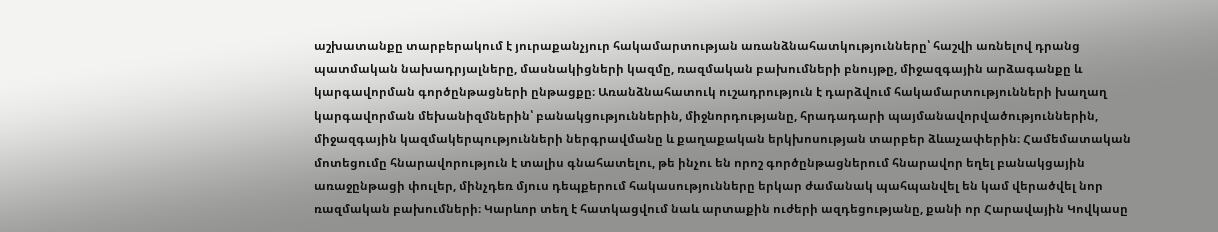աշխատանքը տարբերակում է յուրաքանչյուր հակամարտության առանձնահատկությունները՝ հաշվի առնելով դրանց պատմական նախադրյալները, մասնակիցների կազմը, ռազմական բախումների բնույթը, միջազգային արձագանքը և կարգավորման գործընթացների ընթացքը։ Առանձնահատուկ ուշադրություն է դարձվում հակամարտությունների խաղաղ կարգավորման մեխանիզմներին՝ բանակցություններին, միջնորդությանը, հրադադարի պայմանավորվածություններին, միջազգային կազմակերպությունների ներգրավմանը և քաղաքական երկխոսության տարբեր ձևաչափերին։ Համեմատական մոտեցումը հնարավորություն է տալիս գնահատելու, թե ինչու են որոշ գործընթացներում հնարավոր եղել բանակցային առաջընթացի փուլեր, մինչդեռ մյուս դեպքերում հակասությունները երկար ժամանակ պահպանվել են կամ վերածվել նոր ռազմական բախումների։ Կարևոր տեղ է հատկացվում նաև արտաքին ուժերի ազդեցությանը, քանի որ Հարավային Կովկասը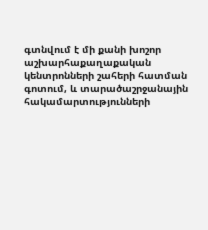գտնվում է մի քանի խոշոր աշխարհաքաղաքական կենտրոնների շահերի հատման գոտում, և տարածաշրջանային հակամարտությունների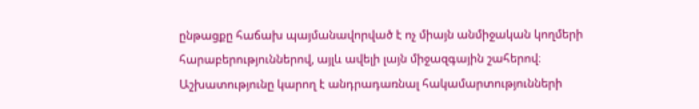ընթացքը հաճախ պայմանավորված է ոչ միայն անմիջական կողմերի հարաբերություններով, այլև ավելի լայն միջազգային շահերով։ Աշխատությունը կարող է անդրադառնալ հակամարտությունների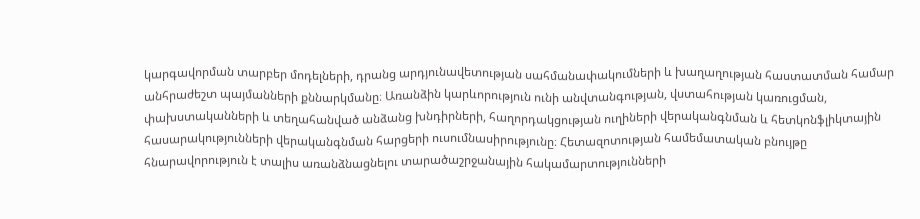կարգավորման տարբեր մոդելների, դրանց արդյունավետության սահմանափակումների և խաղաղության հաստատման համար անհրաժեշտ պայմանների քննարկմանը։ Առանձին կարևորություն ունի անվտանգության, վստահության կառուցման, փախստականների և տեղահանված անձանց խնդիրների, հաղորդակցության ուղիների վերականգնման և հետկոնֆլիկտային հասարակությունների վերականգնման հարցերի ուսումնասիրությունը։ Հետազոտության համեմատական բնույթը հնարավորություն է տալիս առանձնացնելու տարածաշրջանային հակամարտությունների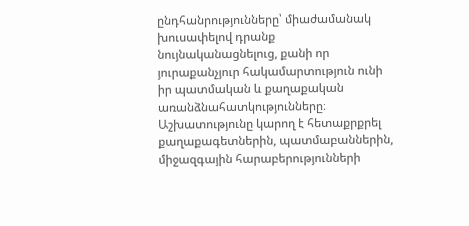ընդհանրությունները՝ միաժամանակ խուսափելով դրանք նույնականացնելուց, քանի որ յուրաքանչյուր հակամարտություն ունի իր պատմական և քաղաքական առանձնահատկությունները։ Աշխատությունը կարող է հետաքրքրել քաղաքագետներին, պատմաբաններին, միջազգային հարաբերությունների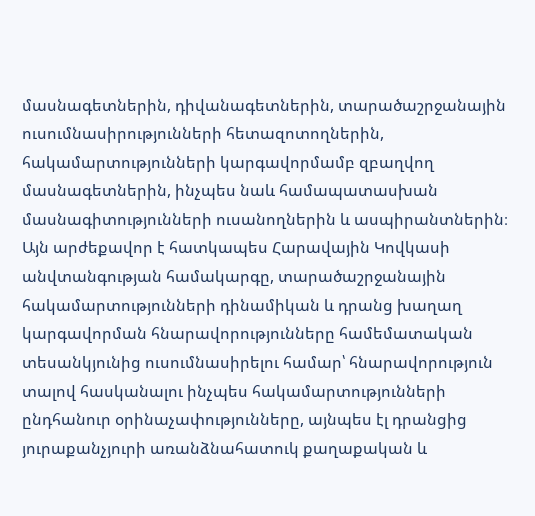մասնագետներին, դիվանագետներին, տարածաշրջանային ուսումնասիրությունների հետազոտողներին, հակամարտությունների կարգավորմամբ զբաղվող մասնագետներին, ինչպես նաև համապատասխան մասնագիտությունների ուսանողներին և ասպիրանտներին։ Այն արժեքավոր է հատկապես Հարավային Կովկասի անվտանգության համակարգը, տարածաշրջանային հակամարտությունների դինամիկան և դրանց խաղաղ կարգավորման հնարավորությունները համեմատական տեսանկյունից ուսումնասիրելու համար՝ հնարավորություն տալով հասկանալու ինչպես հակամարտությունների ընդհանուր օրինաչափությունները, այնպես էլ դրանցից յուրաքանչյուրի առանձնահատուկ քաղաքական և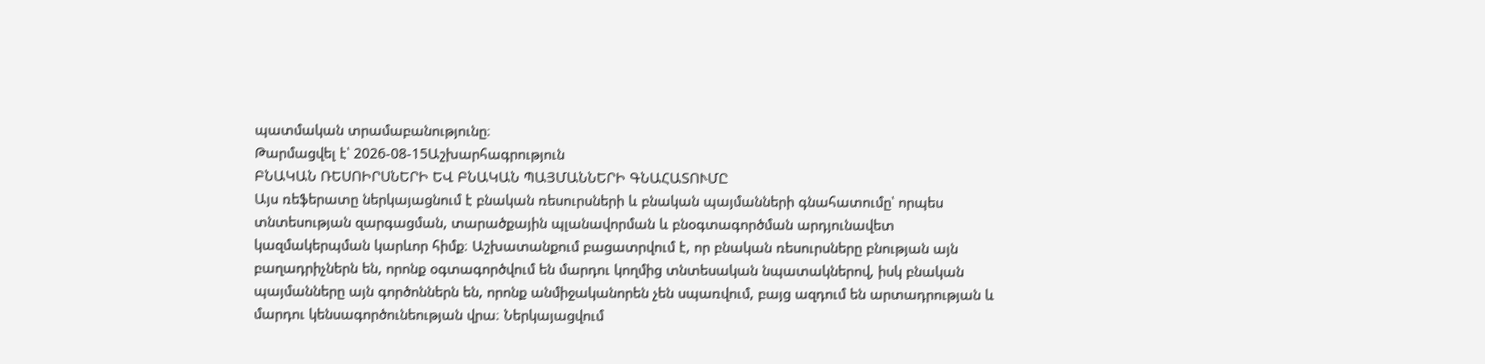պատմական տրամաբանությունը։
Թարմացվել է՝ 2026-08-15Աշխարհագրություն
ԲՆԱԿԱՆ ՌԵՍՈԻՐՍՆԵՐԻ ԵՎ ԲՆԱԿԱՆ ՊԱՅՄԱՆՆԵՐԻ ԳՆԱՀԱՏՈՒՄԸ
Այս ռեֆերատը ներկայացնում է բնական ռեսուրսների և բնական պայմանների գնահատումը՝ որպես տնտեսության զարգացման, տարածքային պլանավորման և բնօգտագործման արդյունավետ կազմակերպման կարևոր հիմք։ Աշխատանքում բացատրվում է, որ բնական ռեսուրսները բնության այն բաղադրիչներն են, որոնք օգտագործվում են մարդու կողմից տնտեսական նպատակներով, իսկ բնական պայմանները այն գործոններն են, որոնք անմիջականորեն չեն սպառվում, բայց ազդում են արտադրության և մարդու կենսագործունեության վրա։ Ներկայացվում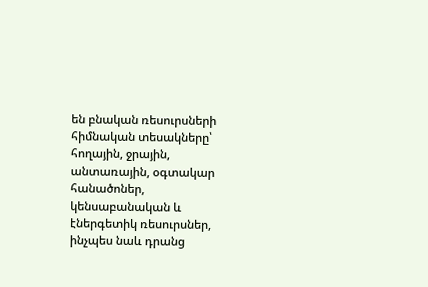են բնական ռեսուրսների հիմնական տեսակները՝ հողային, ջրային, անտառային, օգտակար հանածոներ, կենսաբանական և էներգետիկ ռեսուրսներ, ինչպես նաև դրանց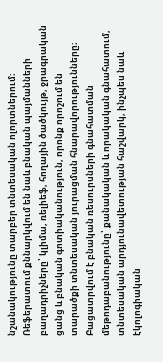նշանակությունը տարբեր տնտեսական ոլորտներում։ Ռեֆերատում քննարկվում են նաև բնական պայմանների բաղադրիչները՝ կլիմա, ռելիեֆ, հողային ծածկույթ, ջրագրական ցանց և բնական գոտիականություն, որոնք որոշում են տարածքի տնտեսական յուրացման հնարավորությունները։ Բացատրվում է բնական ռեսուրսների գնահատման մեթոդաբանությունը՝ քանակական և որակական գնահատում, տնտեսական արդյունավետության հաշվարկ, ինչպես նաև էկոլոգիական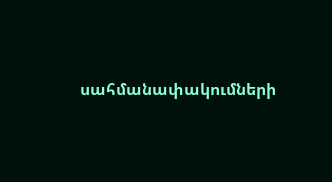սահմանափակումների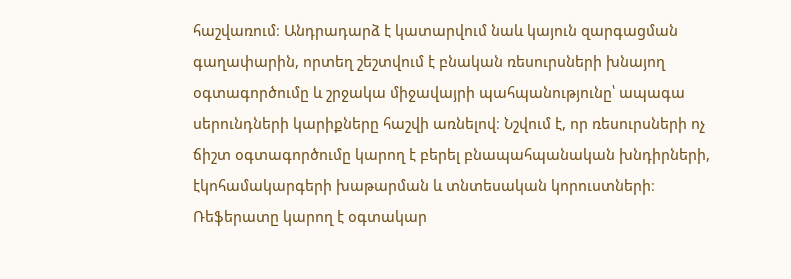հաշվառում։ Անդրադարձ է կատարվում նաև կայուն զարգացման գաղափարին, որտեղ շեշտվում է բնական ռեսուրսների խնայող օգտագործումը և շրջակա միջավայրի պահպանությունը՝ ապագա սերունդների կարիքները հաշվի առնելով։ Նշվում է, որ ռեսուրսների ոչ ճիշտ օգտագործումը կարող է բերել բնապահպանական խնդիրների, էկոհամակարգերի խաթարման և տնտեսական կորուստների։ Ռեֆերատը կարող է օգտակար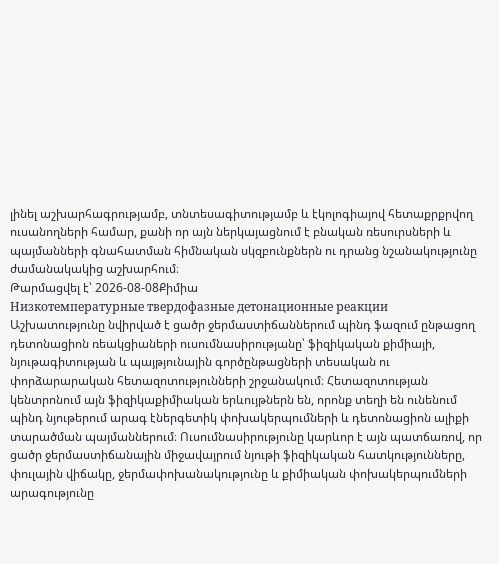լինել աշխարհագրությամբ, տնտեսագիտությամբ և էկոլոգիայով հետաքրքրվող ուսանողների համար, քանի որ այն ներկայացնում է բնական ռեսուրսների և պայմանների գնահատման հիմնական սկզբունքներն ու դրանց նշանակությունը ժամանակակից աշխարհում։
Թարմացվել է՝ 2026-08-08Քիմիա
Низкотемпературные твердофазные детонационные реакции
Աշխատությունը նվիրված է ցածր ջերմաստիճաններում պինդ ֆազում ընթացող դետոնացիոն ռեակցիաների ուսումնասիրությանը՝ ֆիզիկական քիմիայի, նյութագիտության և պայթյունային գործընթացների տեսական ու փորձարարական հետազոտությունների շրջանակում։ Հետազոտության կենտրոնում այն ֆիզիկաքիմիական երևույթներն են, որոնք տեղի են ունենում պինդ նյութերում արագ էներգետիկ փոխակերպումների և դետոնացիոն ալիքի տարածման պայմաններում։ Ուսումնասիրությունը կարևոր է այն պատճառով, որ ցածր ջերմաստիճանային միջավայրում նյութի ֆիզիկական հատկությունները, փուլային վիճակը, ջերմափոխանակությունը և քիմիական փոխակերպումների արագությունը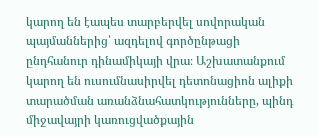կարող են էապես տարբերվել սովորական պայմաններից՝ ազդելով գործընթացի ընդհանուր դինամիկայի վրա։ Աշխատանքում կարող են ուսումնասիրվել դետոնացիոն ալիքի տարածման առանձնահատկությունները, պինդ միջավայրի կառուցվածքային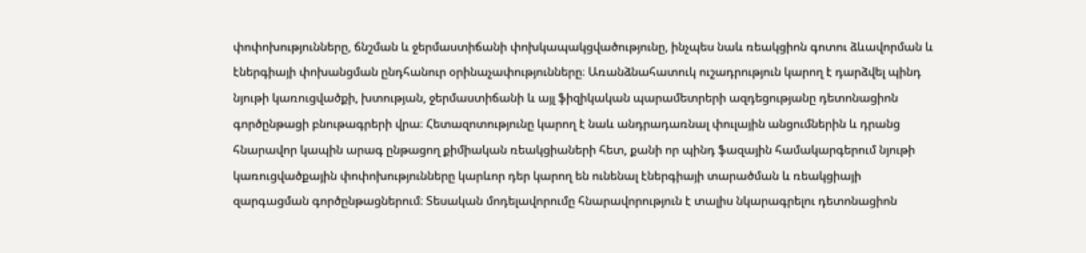փոփոխությունները, ճնշման և ջերմաստիճանի փոխկապակցվածությունը, ինչպես նաև ռեակցիոն գոտու ձևավորման և էներգիայի փոխանցման ընդհանուր օրինաչափությունները։ Առանձնահատուկ ուշադրություն կարող է դարձվել պինդ նյութի կառուցվածքի, խտության, ջերմաստիճանի և այլ ֆիզիկական պարամետրերի ազդեցությանը դետոնացիոն գործընթացի բնութագրերի վրա։ Հետազոտությունը կարող է նաև անդրադառնալ փուլային անցումներին և դրանց հնարավոր կապին արագ ընթացող քիմիական ռեակցիաների հետ, քանի որ պինդ ֆազային համակարգերում նյութի կառուցվածքային փոփոխությունները կարևոր դեր կարող են ունենալ էներգիայի տարածման և ռեակցիայի զարգացման գործընթացներում։ Տեսական մոդելավորումը հնարավորություն է տալիս նկարագրելու դետոնացիոն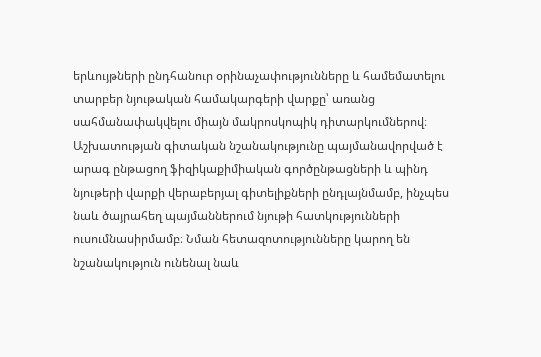երևույթների ընդհանուր օրինաչափությունները և համեմատելու տարբեր նյութական համակարգերի վարքը՝ առանց սահմանափակվելու միայն մակրոսկոպիկ դիտարկումներով։ Աշխատության գիտական նշանակությունը պայմանավորված է արագ ընթացող ֆիզիկաքիմիական գործընթացների և պինդ նյութերի վարքի վերաբերյալ գիտելիքների ընդլայնմամբ, ինչպես նաև ծայրահեղ պայմաններում նյութի հատկությունների ուսումնասիրմամբ։ Նման հետազոտությունները կարող են նշանակություն ունենալ նաև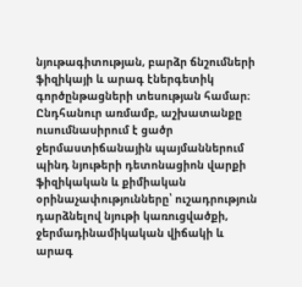նյութագիտության, բարձր ճնշումների ֆիզիկայի և արագ էներգետիկ գործընթացների տեսության համար։ Ընդհանուր առմամբ, աշխատանքը ուսումնասիրում է ցածր ջերմաստիճանային պայմաններում պինդ նյութերի դետոնացիոն վարքի ֆիզիկական և քիմիական օրինաչափությունները՝ ուշադրություն դարձնելով նյութի կառուցվածքի, ջերմադինամիկական վիճակի և արագ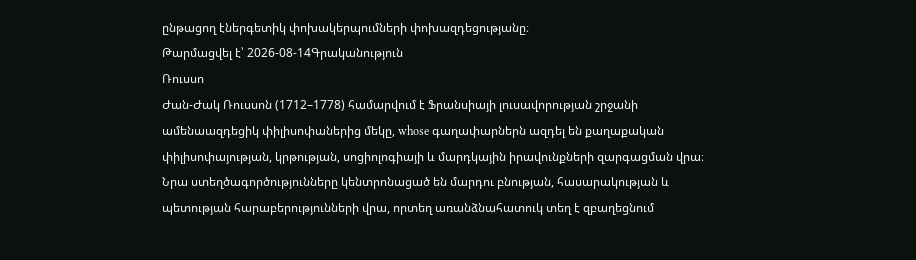ընթացող էներգետիկ փոխակերպումների փոխազդեցությանը։
Թարմացվել է՝ 2026-08-14Գրականություն
Ռուսսո
Ժան-Ժակ Ռուսսոն (1712–1778) համարվում է Ֆրանսիայի լուսավորության շրջանի ամենաազդեցիկ փիլիսոփաներից մեկը, whose գաղափարներն ազդել են քաղաքական փիլիսոփայության, կրթության, սոցիոլոգիայի և մարդկային իրավունքների զարգացման վրա։ Նրա ստեղծագործությունները կենտրոնացած են մարդու բնության, հասարակության և պետության հարաբերությունների վրա, որտեղ առանձնահատուկ տեղ է զբաղեցնում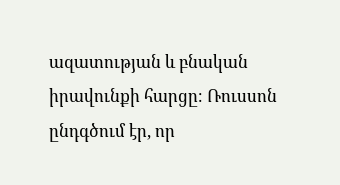ազատության և բնական իրավունքի հարցը։ Ռուսսոն ընդգծում էր, որ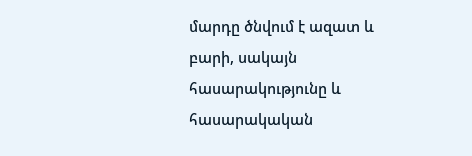մարդը ծնվում է ազատ և բարի, սակայն հասարակությունը և հասարակական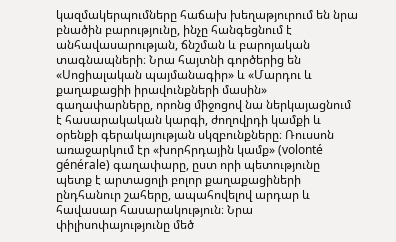կազմակերպումները հաճախ խեղաթյուրում են նրա բնածին բարությունը, ինչը հանգեցնում է անհավասարության, ճնշման և բարոյական տագնապների։ Նրա հայտնի գործերից են «Սոցիալական պայմանագիր» և «Մարդու և քաղաքացիի իրավունքների մասին» գաղափարները, որոնց միջոցով նա ներկայացնում է հասարակական կարգի, ժողովրդի կամքի և օրենքի գերակայության սկզբունքները։ Ռուսսոն առաջարկում էր «խորհրդային կամք» (volonté générale) գաղափարը, ըստ որի պետությունը պետք է արտացոլի բոլոր քաղաքացիների ընդհանուր շահերը, ապահովելով արդար և հավասար հասարակություն։ Նրա փիլիսոփայությունը մեծ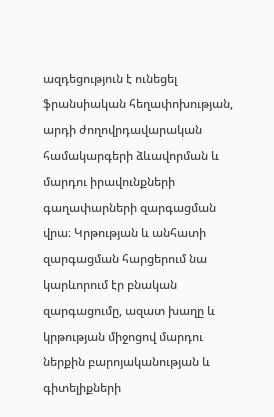ազդեցություն է ունեցել ֆրանսիական հեղափոխության, արդի ժողովրդավարական համակարգերի ձևավորման և մարդու իրավունքների գաղափարների զարգացման վրա։ Կրթության և անհատի զարգացման հարցերում նա կարևորում էր բնական զարգացումը, ազատ խաղը և կրթության միջոցով մարդու ներքին բարոյականության և գիտելիքների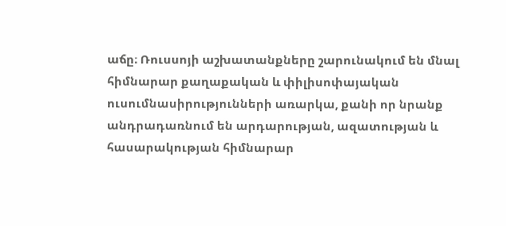աճը։ Ռուսսոյի աշխատանքները շարունակում են մնալ հիմնարար քաղաքական և փիլիսոփայական ուսումնասիրությունների առարկա, քանի որ նրանք անդրադառնում են արդարության, ազատության և հասարակության հիմնարար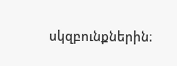սկզբունքներին։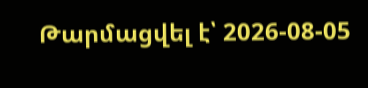Թարմացվել է՝ 2026-08-05